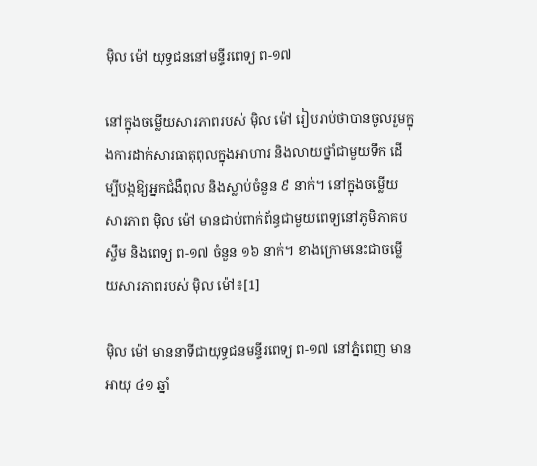ម៉ិល ម៉ៅ យុទ្ធជននៅមន្ទីរពេទ្យ ព-១៧

នៅក្នុងចម្លើយសារភាពរបស់ ម៉ិល ម៉ៅ រៀបរាប់ថាបានចូលរួមក្នុងការដាក់សារធាតុពុលក្នុងអាហារ និងលាយថ្នាំជាមួយទឹក ដើម្បីបង្កឱ្យអ្នកជំងឺពុល និងស្លាប់ចំនួន ៩ នាក់។ នៅក្នុងចម្លើយសារភាព ម៉ិល ម៉ៅ មានជាប់ពាក់ព័ន្ធជាមួយពេទ្យនៅភូមិភាគបស្ចឹម និងពេទ្យ ព-១៧ ចំនួន ១៦ នាក់។ ខាងក្រោមនេះជាចម្លើយសារភាពរបស់ ម៉ិល ម៉ៅ៖[1]

ម៉ិល ម៉ៅ មាននាទីជាយុទ្ធជនមន្ទីរពេទ្យ ព-១៧ នៅភ្នំពេញ មានអាយុ ៤១ ឆ្នាំ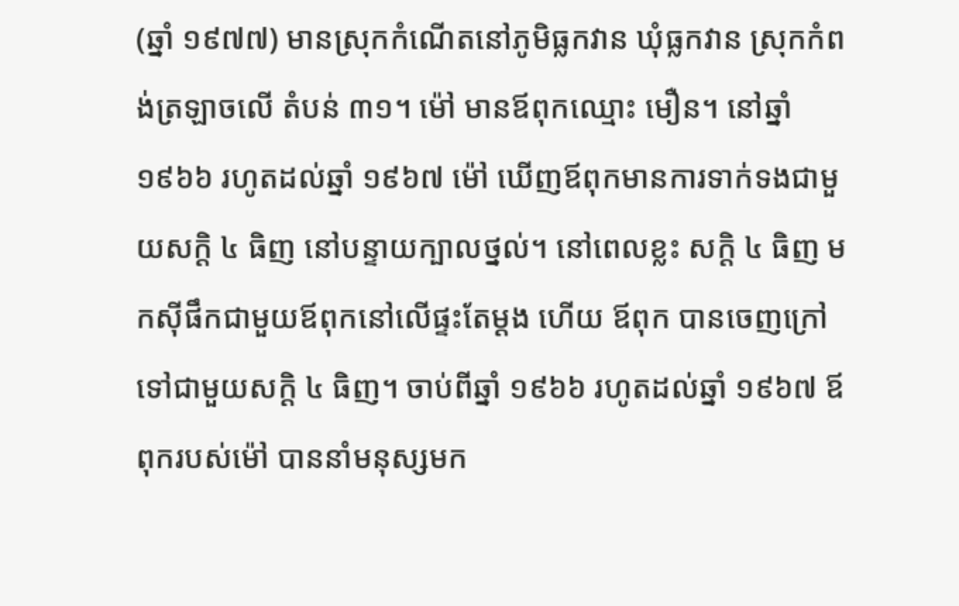(ឆ្នាំ ១៩៧៧) មានស្រុកកំណើតនៅភូមិធ្លកវាន ឃុំធ្លកវាន ស្រុកកំពង់ត្រឡាចលើ តំបន់ ៣១។ ម៉ៅ មានឪពុកឈ្មោះ មឿន។ នៅឆ្នាំ ១៩៦៦ រហូតដល់ឆ្នាំ ១៩៦៧ ម៉ៅ ឃើញឪពុកមានការទាក់ទងជាមួយសក្ដិ ៤ ធិញ នៅបន្ទាយក្បាលថ្នល់។ នៅពេលខ្លះ សក្ដិ ៤ ធិញ មកស៊ីផឹកជាមួយឪពុកនៅលើផ្ទះតែម្ដង ហើយ ឪពុក បានចេញក្រៅទៅជាមួយសក្ដិ ៤ ធិញ។ ចាប់ពីឆ្នាំ ១៩៦៦ រហូតដល់ឆ្នាំ ១៩៦៧ ឪពុករបស់ម៉ៅ បាននាំមនុស្សមក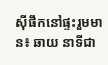ស៊ីផឹកនៅផ្ទះរួមមាន៖ ឆាយ នាទីជា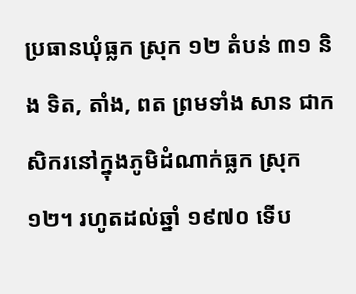ប្រធានឃុំធ្លក ស្រុក ១២ តំបន់ ៣១ និង ទិត, តាំង, ពត ព្រមទាំង សាន ជាកសិករនៅក្នុងភូមិដំណាក់ធ្លក ស្រុក ១២។ រហូតដល់ឆ្នាំ ១៩៧០ ទើប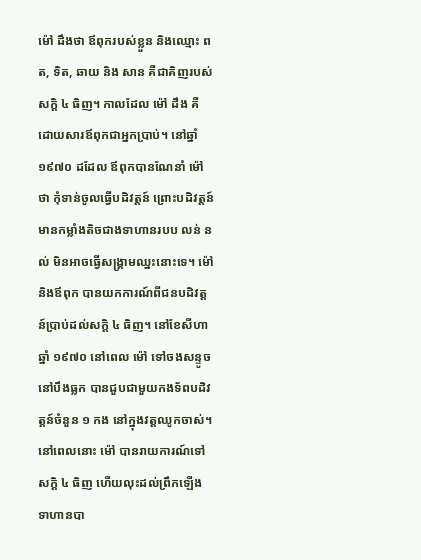ម៉ៅ ដឹងថា ឪពុករបស់ខ្លួន និងឈ្មោះ ពត, ទិត, ឆាយ និង សាន គឺជាគិញរបស់សក្ដិ ៤ ធិញ។ កាលដែល ម៉ៅ ដឹង គឺដោយសារឪពុកជាអ្នកប្រាប់។ នៅឆ្នាំ ១៩៧០ ដដែល ឪពុកបានណែនាំ ម៉ៅ ថា កុំទាន់ចូលធ្វើបដិវត្តន៍ ព្រោះបដិវត្តន៍មានកម្លាំងតិចជាងទាហានរបប លន់ នល់ មិនអាចធ្វើសង្គ្រាមឈ្នះនោះទេ។ ម៉ៅ និងឪពុក បានយកការណ៍ពីជនបដិវត្តន៍ប្រាប់ដល់សក្ដិ ៤ ធិញ។ នៅខែសីហា ឆ្នាំ ១៩៧០ នៅពេល ម៉ៅ ទៅចងសន្ទូចនៅបឹងធ្លក បានជួបជាមួយកងទ័ពបដិវត្តន៍ចំនួន ១ កង នៅក្នុងវត្តឈូកចាស់។ នៅពេលនោះ ម៉ៅ បានរាយការណ៍ទៅសក្ដិ ៤ ធិញ ហើយលុះដល់ព្រឹកឡើង ទាហានបា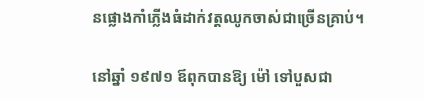នផ្លោងកាំភ្លើងធំដាក់វត្តឈូកចាស់ជាច្រើនគ្រាប់។

នៅឆ្នាំ ១៩៧១ ឪពុកបានឱ្យ ម៉ៅ ទៅបួសជា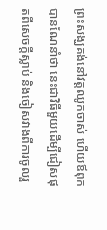ព្រះសង្ឃគង់នៅវត្តឈូកចាស់ ហើយឪពុកបានណែនាំថា នេះជាវិធីមួយដើម្បីជៀសផុតពីសេចក្ដីស្លាប់ និងចៀសវាងពីការចូលរួ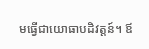មធ្វើជាយោធាបដិវត្តន៍។ ឪ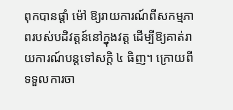ពុកបានផ្ដាំ ម៉ៅ ឱ្យរាយការណ៍ពីសកម្មភាពរបស់បដិវត្តន៍នៅក្នុងវត្ត ដើម្បីឱ្យគាត់រាយការណ៍បន្តទៅសក្ដិ ៤ ធិញ។ ក្រោយពីទទួលការចា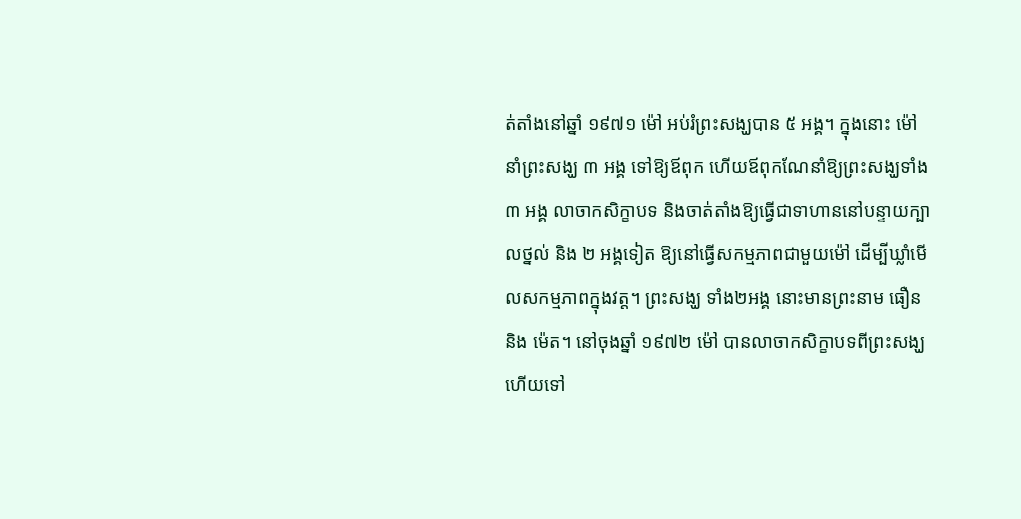ត់តាំងនៅឆ្នាំ ១៩៧១ ម៉ៅ អប់រំព្រះសង្ឃបាន ៥ អង្គ។ ក្នុងនោះ ម៉ៅ នាំព្រះសង្ឃ ៣ អង្គ ទៅឱ្យឪពុក ហើយឪពុកណែនាំឱ្យព្រះសង្ឃទាំង ៣ អង្គ លាចាកសិក្ខាបទ និងចាត់តាំងឱ្យធ្វើជាទាហាននៅបន្ទាយក្បាលថ្នល់ និង ២ អង្គទៀត ឱ្យនៅធ្វើសកម្មភាពជាមួយម៉ៅ ដើម្បីឃ្លាំមើលសកម្មភាពក្នុងវត្ត។ ព្រះសង្ឃ ទាំង២អង្គ នោះមានព្រះនាម ធឿន និង ម៉េត។ នៅចុងឆ្នាំ ១៩៧២ ម៉ៅ បានលាចាកសិក្ខាបទពីព្រះសង្ឃ ហើយទៅ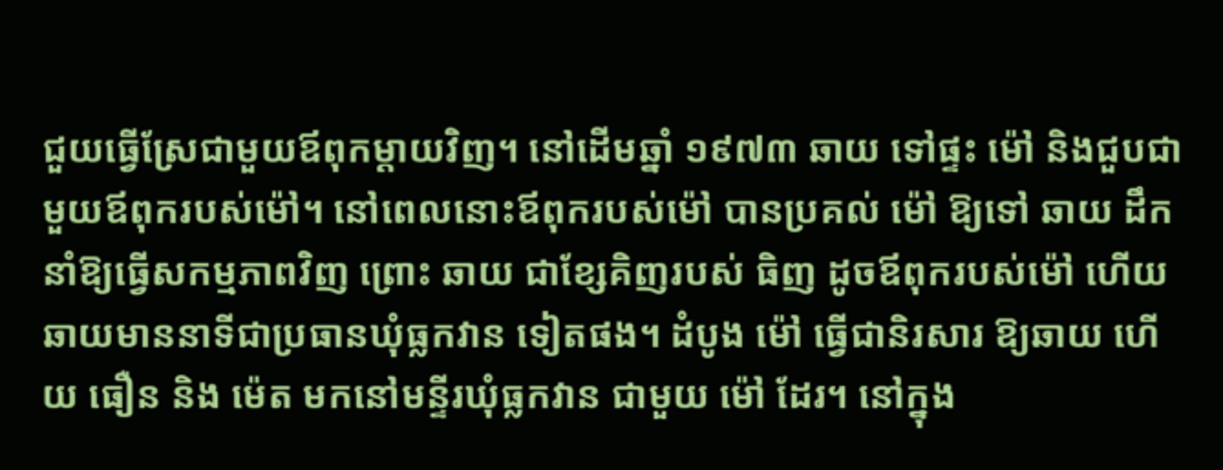ជួយធ្វើស្រែជាមួយឪពុកម្ដាយវិញ។ នៅដើមឆ្នាំ ១៩៧៣ ឆាយ ទៅផ្ទះ ម៉ៅ និងជួបជាមួយឪពុករបស់ម៉ៅ។ នៅពេលនោះឪពុករបស់ម៉ៅ បានប្រគល់ ម៉ៅ ឱ្យទៅ ឆាយ ដឹកនាំឱ្យធ្វើសកម្មភាពវិញ ព្រោះ ឆាយ ជាខ្សែគិញរបស់ ធិញ ដូចឪពុករបស់ម៉ៅ ហើយឆាយមាននាទីជាប្រធានឃុំធ្លកវាន ទៀតផង។ ដំបូង ម៉ៅ ធ្វើជានិរសារ ឱ្យឆាយ ហើយ ធឿន និង ម៉េត មកនៅមន្ទីរឃុំធ្លកវាន ជាមួយ ម៉ៅ ដែរ។ នៅក្នុង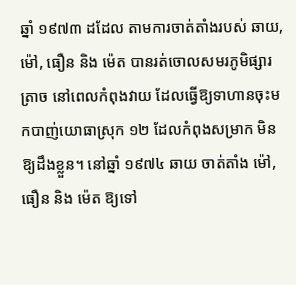ឆ្នាំ ១៩៧៣ ដដែល តាមការចាត់តាំងរបស់ ឆាយ, ម៉ៅ, ធឿន និង ម៉េត បានរត់ចោលសមរភូមិផ្សារត្រាច នៅពេលកំពុងវាយ ដែលធ្វើឱ្យទាហានចុះមកបាញ់យោធាស្រុក ១២ ដែលកំពុងសម្រាក មិនឱ្យដឹងខ្លួន។ នៅឆ្នាំ ១៩៧៤ ឆាយ ចាត់តាំង ម៉ៅ, ធឿន និង ម៉េត ឱ្យទៅ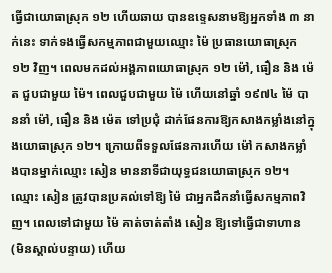ធ្វើជាយោធាស្រុក ១២ ហើយឆាយ បានឧទ្ទេសនាមឱ្យអ្នកទាំង ៣ នាក់នេះ ទាក់ទងធ្វើសកម្មភាពជាមួយឈ្មោះ ម៉ៃ ប្រធានយោធាស្រុក ១២ វិញ។ ពេលមកដល់អង្គភាពយោធាស្រុក ១២ ម៉ៅ, ធឿន និង ម៉េត ជួបជាមួយ ម៉ៃ។ ពេលជួបជាមួយ ម៉ៃ ហើយនៅឆ្នាំ ១៩៧៤ ម៉ៃ បាននាំ ម៉ៅ, ធឿន និង ម៉េត ទៅប្រជុំ ដាក់ផែនការឱ្យកសាងកម្លាំងនៅក្នុងយោធាស្រុក ១២។ ក្រោយពីទទួលផែនការហើយ ម៉ៅ កសាងកម្លាំងបានម្នាក់ឈ្មោះ សៀន មាននាទីជាយុទ្ធជនយោធាស្រុក ១២។ ឈ្មោះ សៀន ត្រូវបានប្រគល់ទៅឱ្យ ម៉ៃ ជាអ្នកដឹកនាំធ្វើសកម្មភាពវិញ។ ពេលទៅជាមួយ ម៉ៃ គាត់ចាត់តាំង សៀន ឱ្យទៅធ្វើជាទាហាន (មិនស្គាល់បន្ទាយ) ហើយ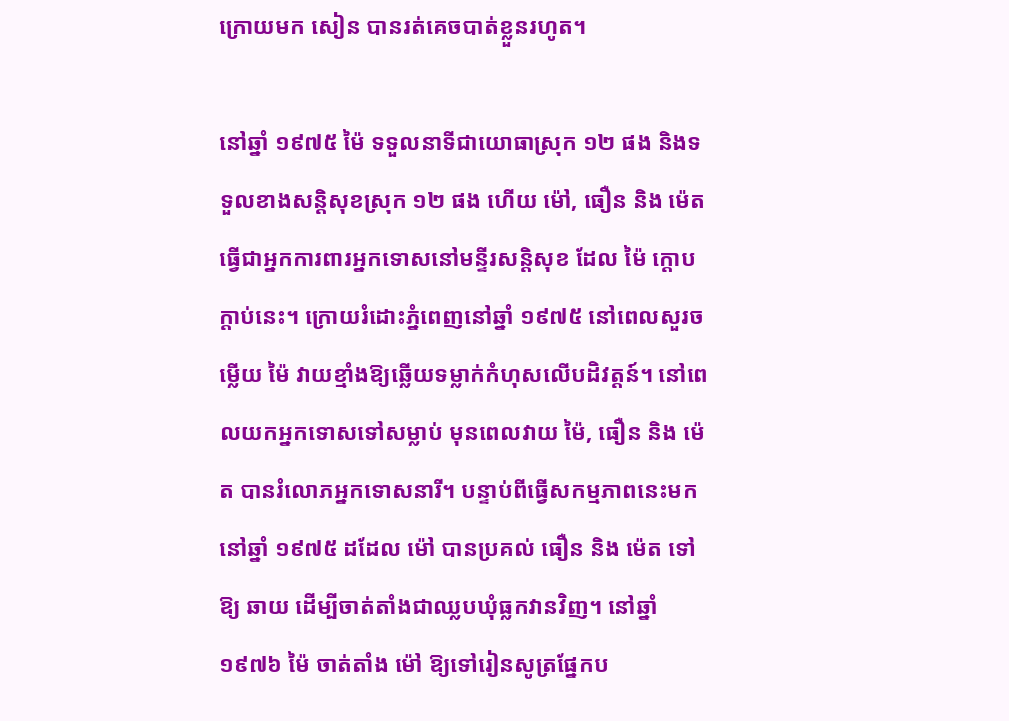ក្រោយមក សៀន បានរត់គេចបាត់ខ្លួនរហូត។

នៅឆ្នាំ ១៩៧៥ ម៉ៃ ទទួលនាទីជាយោធាស្រុក ១២ ផង និងទទួលខាងសន្តិសុខស្រុក ១២ ផង ហើយ ម៉ៅ, ធឿន និង ម៉េត ធ្វើជាអ្នកការពារអ្នកទោសនៅមន្ទីរសន្តិសុខ ដែល ម៉ៃ ក្ដោបក្ដាប់នេះ។ ក្រោយរំដោះភ្នំពេញនៅឆ្នាំ ១៩៧៥ នៅពេលសួរចម្លើយ ម៉ៃ វាយខ្មាំងឱ្យឆ្លើយទម្លាក់កំហុសលើបដិវត្តន៍។ នៅពេលយកអ្នកទោសទៅសម្លាប់ មុនពេលវាយ ម៉ៃ, ធឿន និង ម៉េត បានរំលោភអ្នកទោសនារី។ បន្ទាប់ពីធ្វើសកម្មភាពនេះមក នៅឆ្នាំ ១៩៧៥ ដដែល ម៉ៅ បានប្រគល់ ធឿន និង ម៉េត ទៅឱ្យ ឆាយ ដើម្បីចាត់តាំងជាឈ្លបឃុំធ្លកវានវិញ។ នៅឆ្នាំ ១៩៧៦ ម៉ៃ ចាត់តាំង ម៉ៅ ឱ្យទៅរៀនសូត្រផ្នែកប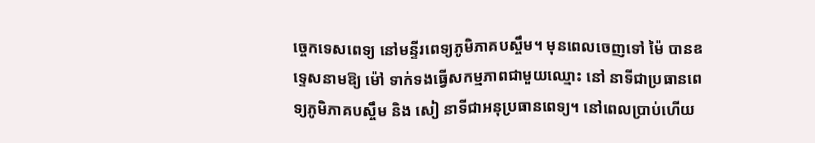ច្ចេកទេសពេទ្យ នៅមន្ទីរពេទ្យភូមិភាគបស្ចឹម។ មុនពេលចេញទៅ ម៉ៃ បានឧទ្ទេសនាមឱ្យ ម៉ៅ ទាក់ទងធ្វើសកម្មភាពជាមួយឈ្មោះ នៅ នាទីជាប្រធានពេទ្យភូមិភាគបស្ចឹម និង សៀ នាទីជាអនុប្រធានពេទ្យ។ នៅពេលប្រាប់ហើយ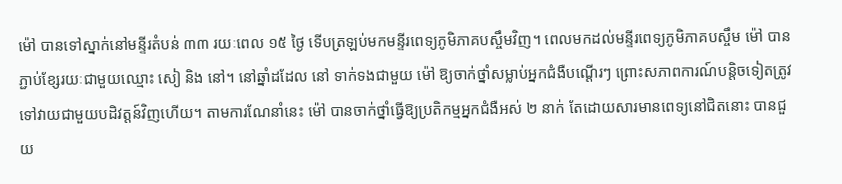ម៉ៅ បានទៅស្នាក់នៅមន្ទីរតំបន់ ៣៣ រយៈពេល ១៥ ថ្ងៃ ទើបត្រឡប់មកមន្ទីរពេទ្យភូមិភាគបស្ចឹមវិញ។ ពេលមកដល់មន្ទីរពេទ្យភូមិភាគបស្ចឹម ម៉ៅ បានភ្ជាប់ខ្សែរយៈជាមួយឈ្មោះ សៀ និង នៅ។ នៅឆ្នាំដដែល នៅ ទាក់ទងជាមួយ ម៉ៅ ឱ្យចាក់ថ្នាំសម្លាប់អ្នកជំងឺបណ្ដើរៗ ព្រោះសភាពការណ៍បន្តិចទៀតត្រូវទៅវាយជាមួយបដិវត្តន៍វិញហើយ។ តាមការណែនាំនេះ ម៉ៅ បានចាក់ថ្នាំធ្វើឱ្យប្រតិកម្មអ្នកជំងឺអស់ ២ នាក់ តែដោយសារមានពេទ្យនៅជិតនោះ បានជួយ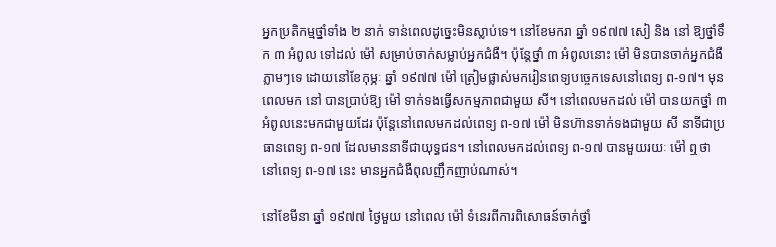អ្នកប្រតិកម្មថ្នាំទាំង ២ នាក់ ទាន់ពេលដូច្នេះមិនស្លាប់ទេ។ នៅខែមករា ឆ្នាំ ១៩៧៧ សៀ និង នៅ ឱ្យថ្នាំទឹក ៣ អំពូល ទៅដល់ ម៉ៅ សម្រាប់ចាក់សម្លាប់អ្នកជំងឺ។ ប៉ុន្តែថ្នាំ ៣ អំពូលនោះ ម៉ៅ មិនបានចាក់អ្នកជំងឺភ្លាមៗទេ ដោយនៅខែកុម្ភៈ ឆ្នាំ ១៩៧៧ ម៉ៅ ត្រៀមផ្លាស់មករៀនពេទ្យបច្ចេកទេសនៅពេទ្យ ព-១៧។ មុនពេលមក នៅ បានប្រាប់ឱ្យ ម៉ៅ ទាក់ទងធ្វើសកម្មភាពជាមួយ សី។ នៅពេលមកដល់ ម៉ៅ បានយកថ្នាំ ៣ អំពូលនេះមកជាមួយដែរ ប៉ុន្តែនៅពេលមកដល់ពេទ្យ ព-១៧ ម៉ៅ មិនហ៊ានទាក់ទងជាមួយ សី នាទីជាប្រធានពេទ្យ ព-១៧ ដែលមាននាទីជាយុទ្ធជន។ នៅពេលមកដល់ពេទ្យ ព-១៧ បានមួយរយៈ ម៉ៅ ឮថា នៅពេទ្យ ព-១៧ នេះ មានអ្នកជំងឺពុលញឹកញាប់ណាស់។

នៅខែមីនា ឆ្នាំ ១៩៧៧ ថ្ងៃមួយ នៅពេល ម៉ៅ ទំនេរពីការពិសោធន៍ចាក់ថ្នាំ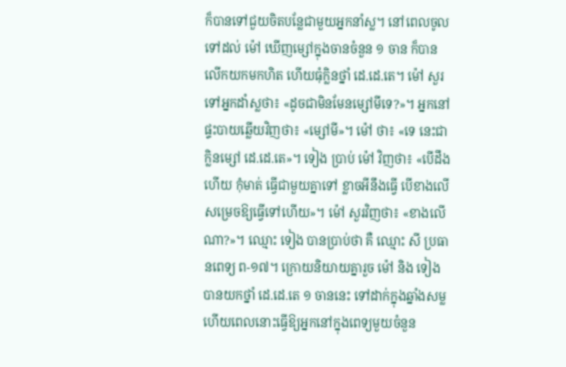ក៏បានទៅជួយចិតបន្លែជាមួយអ្នកនាំស្ល។ នៅពេលចូលទៅដល់ ម៉ៅ ឃើញម្សៅក្នុងចានចំនួន ១ ចាន ក៏បានលើកយកមកហិត ហើយធុំក្លិនថ្នាំ ដេ.ដេ.តេ។ ម៉ៅ សួរទៅអ្នកដាំស្លថា៖ «ដូចជាមិនមែនម្សៅមីទេ?»។ អ្នកនៅផ្ទះបាយឆ្លើយវិញថា៖ «ម្សៅមី»។ ម៉ៅ ថា៖ «ទេ នេះជាក្លិនម្សៅ ដេ.ដេ.តេ»។ ទៀង ប្រាប់ ម៉ៅ វិញថា៖ «បើដឹងហើយ កុំមាត់ ធ្វើជាមួយគ្នាទៅ ខ្លាចអីនឹងធ្វើ បើខាងលើសម្រេចឱ្យធ្វើទៅហើយ»។ ម៉ៅ សួរវិញថា៖ «ខាងលើណា?»។ ឈ្មោះ ទៀង បានប្រាប់ថា គឺ ឈ្មោះ សី ប្រធានពេទ្យ ព-១៧។ ក្រោយនិយាយគ្នារួច ម៉ៅ និង ទៀង បានយកថ្នាំ ដេ.ដេ.តេ ១ ចាននេះ ទៅដាក់ក្នុងឆ្នាំងសម្ល ហើយពេលនោះធ្វើឱ្យអ្នកនៅក្នុងពេទ្យមួយចំនួន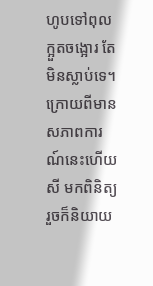ហូបទៅពុល ក្អួតចង្អោរ តែមិនស្លាប់ទេ។ ក្រោយពីមានសភាពការណ៍នេះហើយ សី មកពិនិត្យ រួចក៏និយាយ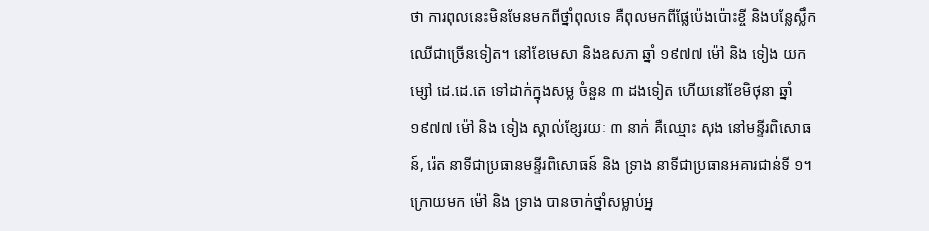ថា ការពុលនេះមិនមែនមកពីថ្នាំពុលទេ គឺពុលមកពីផ្លែប៉េងប៉ោះខ្ចី និងបន្លែស្លឹកឈើជាច្រើនទៀត។ នៅខែមេសា និងឧសភា ឆ្នាំ ១៩៧៧ ម៉ៅ និង ទៀង យកម្សៅ ដេ.ដេ.តេ ទៅដាក់ក្នុងសម្ល ចំនួន ៣ ដងទៀត ហើយនៅខែមិថុនា ឆ្នាំ ១៩៧៧ ម៉ៅ និង ទៀង ស្គាល់ខ្សែរយៈ ៣ នាក់ គឺឈ្មោះ សុង នៅមន្ទីរពិសោធន៍, រ៉េត នាទីជាប្រធានមន្ទីរពិសោធន៍ និង ទ្រាង នាទីជាប្រធានអគារជាន់ទី ១។ ក្រោយមក ម៉ៅ និង ទ្រាង បានចាក់ថ្នាំសម្លាប់អ្ន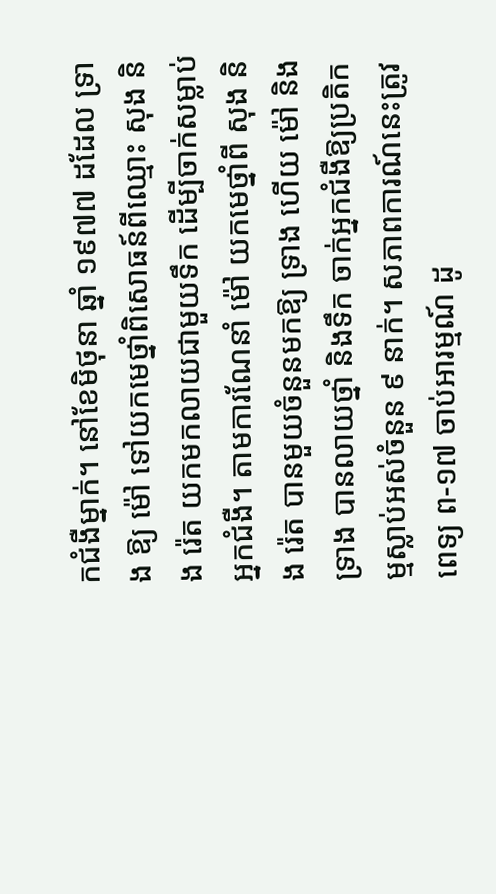កជំងឺម្នាក់។ នៅខែមិថុនា ឆ្នាំ ១៩៧៧ ដដែល ទ្រាង ឱ្យ ម៉ៅ ទៅយកមេថ្នាំពិសោធន៍ពីឈ្មោះ សុង និង រ៉េត យកមកលាយជាមួយទឹក ដើម្បីចាក់សម្លាប់អ្នកជំងឺ។ តាមការណែនាំ ម៉ៅ យកមេថ្នាំពី សុង និង រ៉េត បានមួយចំនួនមកឱ្យ ទ្រាង ហើយ ម៉ៅ និង ទ្រាង បានលាយថ្នាំ និងទឹក ចាក់អ្នកជំងឺឱ្យប្រតិកម្មស្លាប់អស់ចំនួន ៩ នាក់។ សភាពការណ៍នេះត្រូវពេទ្យ ព-១៧ ចាប់អារម្មណ៍ ដូ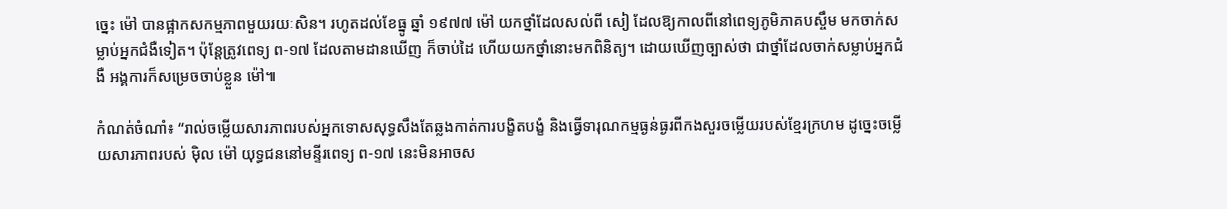ច្នេះ ម៉ៅ បានផ្អាកសកម្មភាពមួយរយៈសិន។ រហូតដល់ខែធ្នូ ឆ្នាំ ១៩៧៧ ម៉ៅ យកថ្នាំដែលសល់ពី សៀ ដែលឱ្យកាលពីនៅពេទ្យភូមិភាគបស្ចឹម មកចាក់សម្លាប់អ្នកជំងឺទៀត។ ប៉ុន្តែត្រូវពេទ្យ ព-១៧ ដែលតាមដានឃើញ ក៏ចាប់ដៃ ហើយយកថ្នាំនោះមកពិនិត្យ។ ដោយឃើញច្បាស់ថា ជាថ្នាំដែលចាក់សម្លាប់អ្នកជំងឺ អង្គការក៏សម្រេចចាប់ខ្លួន ម៉ៅ៕

កំណត់ចំណាំ៖ “រាល់ចម្លើយសារភាពរបស់អ្នកទោសសុទ្ធសឹងតែឆ្លងកាត់ការបង្ខិតបង្ខំ និងធ្វើទារុណកម្មធ្ងន់ធ្ងរពីកងសួរចម្លើយរបស់ខ្មែរក្រហម ដូច្នេះចម្លើយសារភាពរបស់ ម៉ិល ម៉ៅ យុទ្ធជននៅមន្ទីរពេទ្យ ព-១៧ នេះមិនអាចស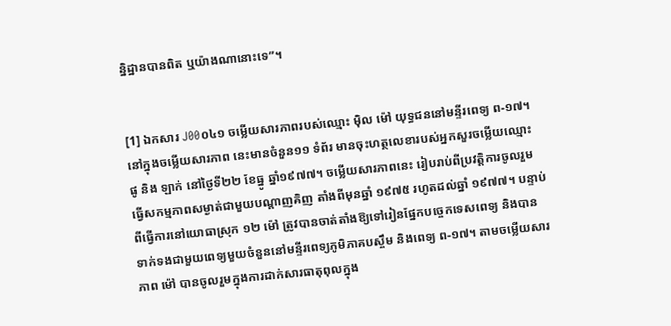ន្និដ្ឋានបានពិត ឬយ៉ាងណានោះទេ”។


[1] ឯកសារ J00០៤១ ចម្លើយសារភាពរបស់ឈ្មោះ ម៉ិល ម៉ៅ យុទ្ធជននៅមន្ទីរពេទ្យ ព-១៧។ នៅក្នុងចម្លើយសារភាព នេះមានចំនួន១១ ទំព័រ មានចុះហត្ថលេខារបស់អ្នកសួរចម្លើយឈ្មោះ ផូ និង ឡាក់ នៅថ្ងៃទី២២ ខែធ្នូ ឆ្នាំ១៩៧៧។ ចម្លើយសារភាពនេះ រៀបរាប់ពីប្រវត្តិការចូលរួមធ្វើសកម្មភាពសម្ងាត់ជាមួយបណ្ដាញគិញ តាំងពីមុនឆ្នាំ ១៩៧៥ រហូតដល់ឆ្នាំ ១៩៧៧។ បន្ទាប់ពីធ្វើការនៅយោធាស្រុក ១២ ម៉ៅ ត្រូវបានចាត់តាំងឱ្យទៅរៀនផ្នែកបច្ចេកទេសពេទ្យ និងបានទាក់ទងជាមួយពេទ្យមួយចំនួននៅមន្ទីរពេទ្យភូមិភាគបស្ចឹម និងពេទ្យ ព-១៧។ តាមចម្លើយសារភាព ម៉ៅ បានចូលរួមក្នុងការដាក់សារធាតុពុលក្នុង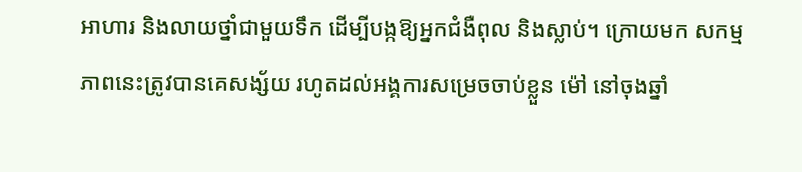អាហារ និងលាយថ្នាំជាមួយទឹក ដើម្បីបង្កឱ្យអ្នកជំងឺពុល និងស្លាប់។ ក្រោយមក សកម្មភាពនេះត្រូវបានគេសង្ស័យ រហូតដល់អង្គការសម្រេចចាប់ខ្លួន ម៉ៅ នៅចុងឆ្នាំ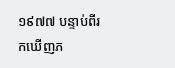១៩៧៧ បន្ទាប់ពីរកឃើញភ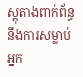ស្តុតាងពាក់ព័ន្ធនឹងការសម្លាប់អ្នក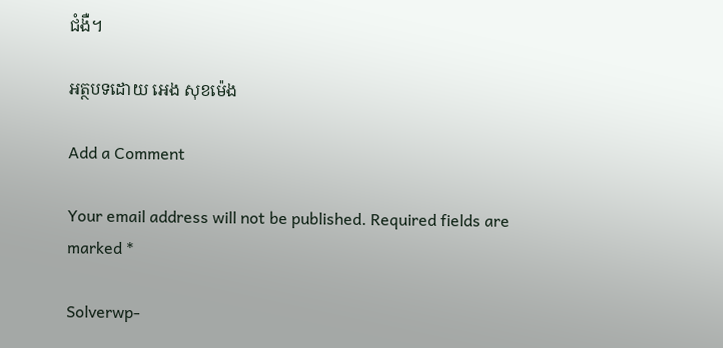ជំងឺ។

អត្ថបទដោយ អេង សុខម៉េង

Add a Comment

Your email address will not be published. Required fields are marked *

Solverwp-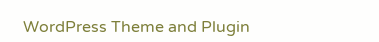WordPress Theme and Plugin